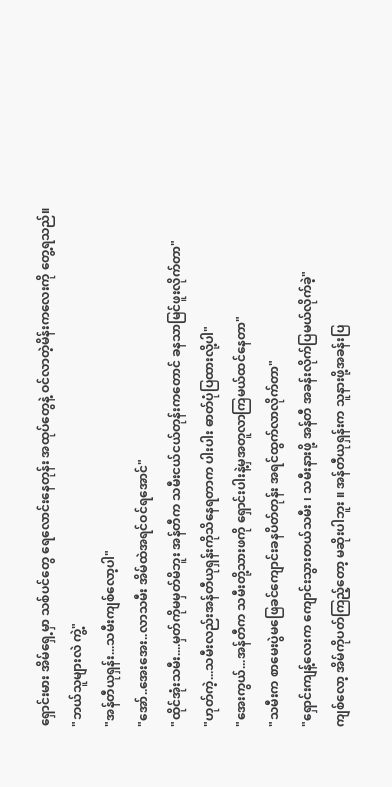ရှောင်းမား အိမ်ရှေ့မှာ သစ်ပင်တွေ ရေလောင်းနေတုန်း အထုပ်တွေနဲ့ ဝင်လာတဲ့မိန်းကလေးကို တွေ့ရသည်။
"ဘယ်သူများလဲ ကွဲ့"
"အန်တီယုရှန်း...သမီးကျစ်လော့ပါ"
"အော်..အေးအေး..လာသမီး အိမ်ထဲအရင်ဝင်ရအောင်"
"ထိုင်အုံးသမီး....မှတ်ကိုမမှတ်မိဘူး အန်တီက သမီးငယ်ငယ်တုန်းကတောင် ခနသာမြင်ဖူးလိုက်တာ"
"ဟုတ်ကဲ့...သမီးလည်းအန်တီယုရှန်းကိုသိနေရတာက ပါးပါး ဓာတ်ပုံပြထားလို့ပါ"
"အေးကွယ်...အန်တီက သမီးတို့သားဖကို ရှောင်းပါးနဲ့မှအတူလာကြမယ်ထင်နေတာ"
"သမီးက စာမေးပွဲမဖြေခင်ကျောင်းခနပိတ်တုန်း အရင်ထွက်လာလိုက်တာ"
"ရှောင်းကျန့်လေးက ကျောင်းသွားတယ်သမီး ၊ သမီးနားဖို့ အန်တီ အခန်းလိုက်ပြမယ်လိုက်ခဲ့"
ကျစ်လော့ အိမ်ကိုပတ်ကြည့်တော့ မဆိုးပါဘူး ။ အန်တီယုရှန်းက သူနားဖို့အခန်းပြ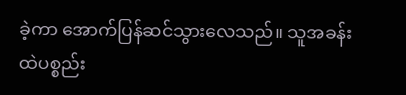ခဲ့ကာ အောက်ပြန်ဆင်သွားလေသည်။ သူအခန်းထဲပစ္စည်း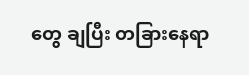တွေ ချပြီး တခြားနေရာ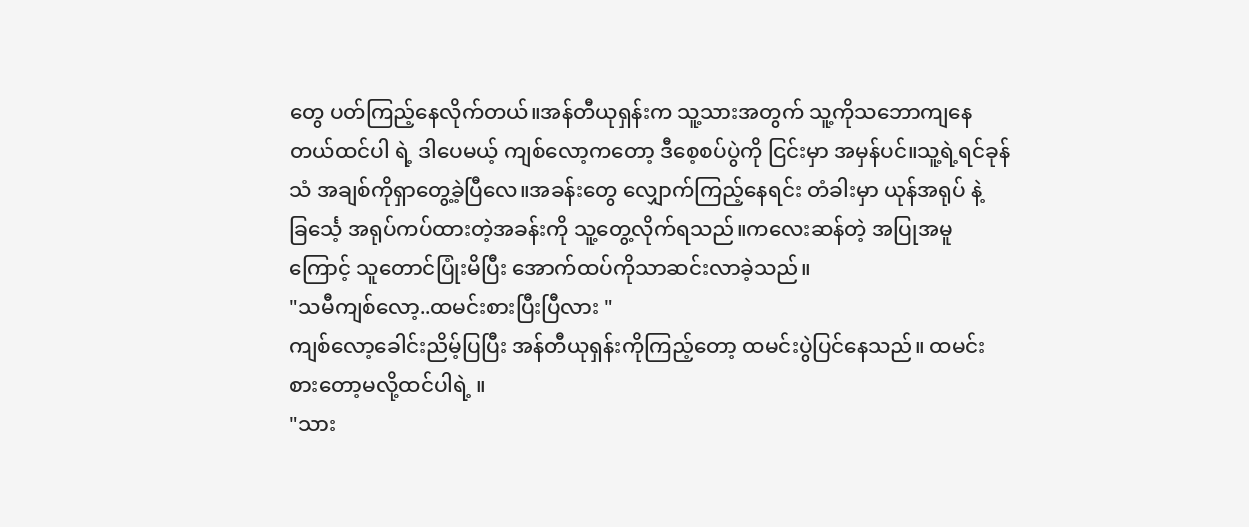တွေ ပတ်ကြည့်နေလိုက်တယ်။အန်တီယုရှန်းက သူ့သားအတွက် သူ့ကိုသဘောကျနေတယ်ထင်ပါ ရဲ့ ဒါပေမယ့် ကျစ်လော့ကတော့ ဒီစေ့စပ်ပွဲကို ငြင်းမှာ အမှန်ပင်။သူ့ရဲ့ရင်ခုန်သံ အချစ်ကိုရှာတွေ့ခဲ့ပြီလေ။အခန်းတွေ လျှောက်ကြည့်နေရင်း တံခါးမှာ ယုန်အရုပ် နဲ့ ခြင်္သေ့ အရုပ်ကပ်ထားတဲ့အခန်းကို သူ့တွေ့လိုက်ရသည်။ကလေးဆန်တဲ့ အပြုအမူကြောင့် သူတောင်ပြုံးမိပြီး အောက်ထပ်ကိုသာဆင်းလာခဲ့သည်။
"သမီကျစ်လော့..ထမင်းစားပြီးပြီလား "
ကျစ်လော့ခေါင်းညိမ့်ပြပြီး အန်တီယုရှန်းကိုကြည့်တော့ ထမင်းပွဲပြင်နေသည်။ ထမင်းစားတော့မလို့ထင်ပါရဲ့ ။
"သား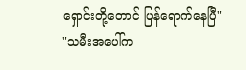ရှောင်းတို့တောင် ပြန်ရောက်နေပြီ"
"သမီးအပေါ်က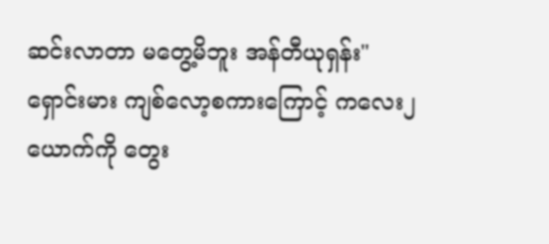ဆင်းလာတာ မတွေ့မိဘူး အန်တီယုရှန်း"
ရှောင်းမား ကျစ်လော့စကားကြောင့် ကလေး၂ယောက်ကို တွေး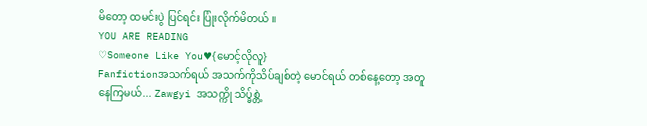မိတော့ ထမင်းပွဲ ပြင်ရင်း ပြုံးလိုက်မိတယ် ။
YOU ARE READING
♡Someone Like You♥{မောင့်လိုလူ}
Fanfictionအသက်ရယ် အသက်ကိုသိပ်ချစ်တဲ့ မောင်ရယ် တစ်နေ့တော့ အတူနေကြမယ်... Zawgyi အသက္ကို သိပ္ခ်စ္တဲ့